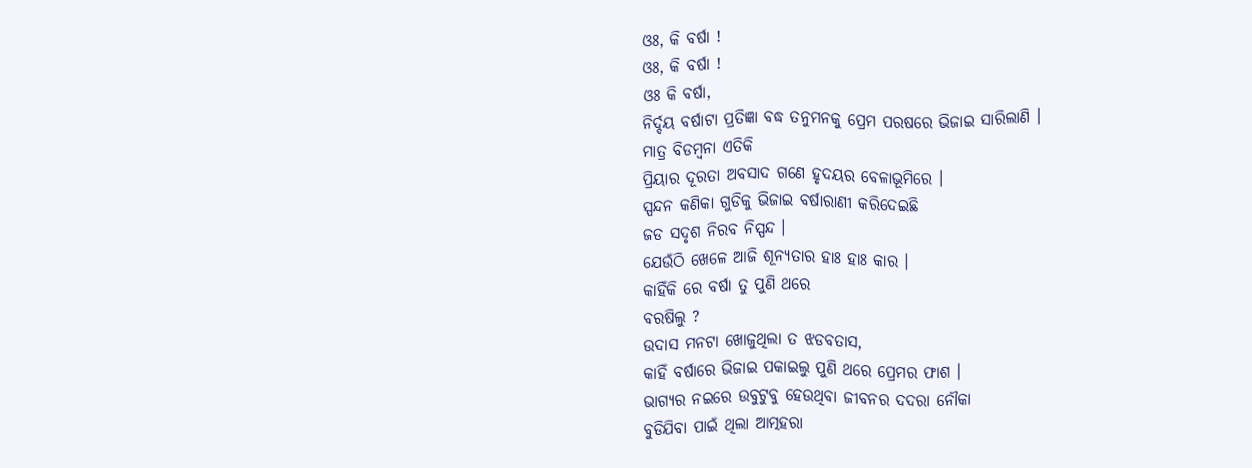ଓଃ, କି ବର୍ଷା !
ଓଃ, କି ବର୍ଷା !
ଓଃ କି ବର୍ଷା,
ନିର୍ଦ୍ଦୟ ବର୍ଷାଟା ପ୍ରତିଜ୍ଞା ବଦ୍ଧ ତନୁମନକୁ ପ୍ରେମ ପରଷରେ ଭିଜାଇ ସାରିଲାଣି ।
ମାତ୍ର ବିଡମ୍ବନା ଏତିକି
ପ୍ରିୟାର ଦୂରତା ଅବସାଦ ଗଣେ ହୃଦୟର ବେଳାଭୂମିରେ ।
ସ୍ପନ୍ଦନ କଣିକା ଗୁଡିକୁ ଭିଜାଇ ବର୍ଷାରାଣୀ କରିଦେଇଛି
ଜଡ ସଦୃଶ ନିରବ ନିସ୍ପନ୍ଦ ।
ଯେଉଁଠି ଖେଳେ ଆଜି ଶୂନ୍ୟତାର ହାଃ ହାଃ କାର ।
କାହିଁକି ରେ ବର୍ଷା ତୁ ପୁଣି ଥରେ
ବରଷିଲୁ ?
ଉଦାସ ମନଟା ଖୋଜୁଥିଲା ତ ଝଡବତାସ,
କାହିଁ ବର୍ଷାରେ ଭିଜାଇ ପକାଇଲୁ ପୁଣି ଥରେ ପ୍ରେମର ଫାଶ ।
ଭାଗ୍ୟର ନଇରେ ଉବୁଟୁବୁ ହେଉଥିବା ଜୀବନର ଦଦରା ନୌକା
ବୁଡିଯିବା ପାଇଁ ଥିଲା ଆତ୍ମହରା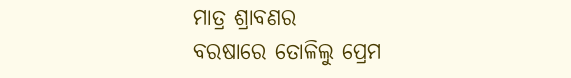ମାତ୍ର ଶ୍ରାବଣର
ବରଷାରେ ତୋଳିଲୁ ପ୍ରେମ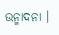ଉନ୍ମାଦନା ।